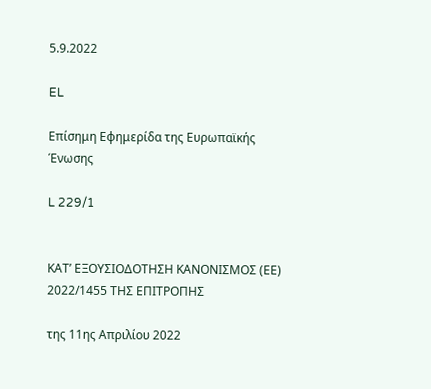5.9.2022

EL

Επίσημη Εφημερίδα της Ευρωπαϊκής Ένωσης

L 229/1


ΚΑΤ’ ΕΞΟΥΣΙΟΔΟΤΗΣΗ ΚΑΝΟΝΙΣΜΟΣ (ΕΕ) 2022/1455 ΤΗΣ ΕΠΙΤΡΟΠΗΣ

της 11ης Απριλίου 2022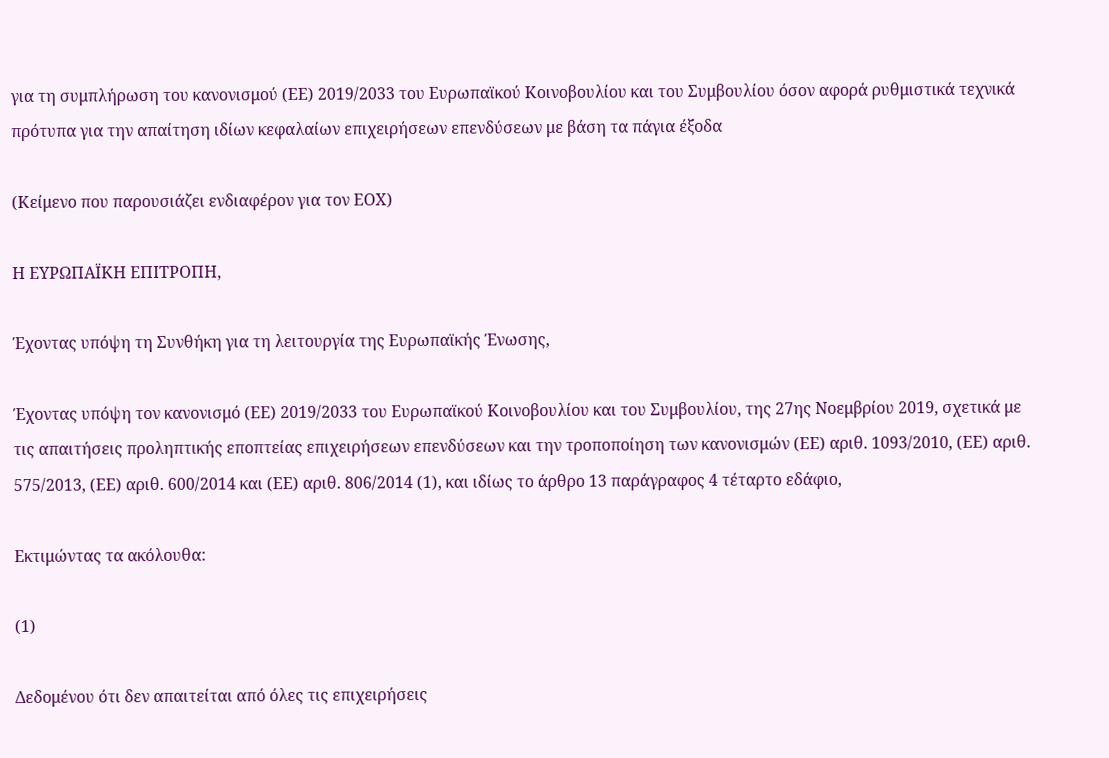για τη συμπλήρωση του κανονισμού (ΕΕ) 2019/2033 του Ευρωπαϊκού Κοινοβουλίου και του Συμβουλίου όσον αφορά ρυθμιστικά τεχνικά πρότυπα για την απαίτηση ιδίων κεφαλαίων επιχειρήσεων επενδύσεων με βάση τα πάγια έξοδα

(Κείμενο που παρουσιάζει ενδιαφέρον για τον ΕΟΧ)

Η ΕΥΡΩΠΑΪΚΗ ΕΠΙΤΡΟΠΗ,

Έχοντας υπόψη τη Συνθήκη για τη λειτουργία της Ευρωπαϊκής Ένωσης,

Έχοντας υπόψη τον κανονισμό (ΕΕ) 2019/2033 του Ευρωπαϊκού Κοινοβουλίου και του Συμβουλίου, της 27ης Νοεμβρίου 2019, σχετικά με τις απαιτήσεις προληπτικής εποπτείας επιχειρήσεων επενδύσεων και την τροποποίηση των κανονισμών (ΕΕ) αριθ. 1093/2010, (ΕΕ) αριθ. 575/2013, (ΕΕ) αριθ. 600/2014 και (ΕΕ) αριθ. 806/2014 (1), και ιδίως το άρθρο 13 παράγραφος 4 τέταρτο εδάφιο,

Εκτιμώντας τα ακόλουθα:

(1)

Δεδομένου ότι δεν απαιτείται από όλες τις επιχειρήσεις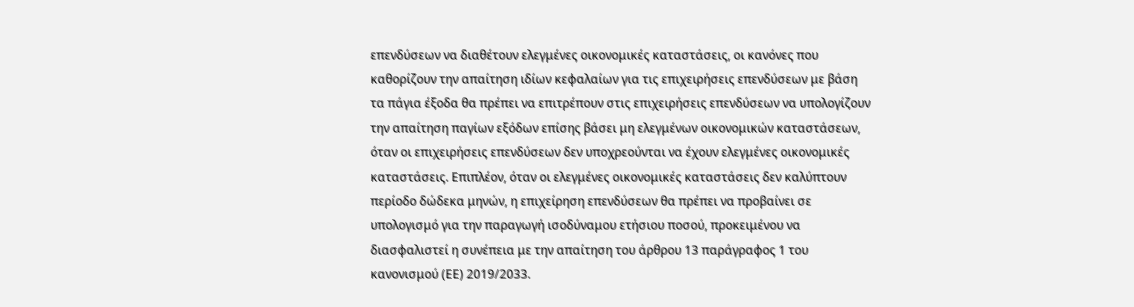επενδύσεων να διαθέτουν ελεγμένες οικονομικές καταστάσεις, οι κανόνες που καθορίζουν την απαίτηση ιδίων κεφαλαίων για τις επιχειρήσεις επενδύσεων με βάση τα πάγια έξοδα θα πρέπει να επιτρέπουν στις επιχειρήσεις επενδύσεων να υπολογίζουν την απαίτηση παγίων εξόδων επίσης βάσει μη ελεγμένων οικονομικών καταστάσεων, όταν οι επιχειρήσεις επενδύσεων δεν υποχρεούνται να έχουν ελεγμένες οικονομικές καταστάσεις. Επιπλέον, όταν οι ελεγμένες οικονομικές καταστάσεις δεν καλύπτουν περίοδο δώδεκα μηνών, η επιχείρηση επενδύσεων θα πρέπει να προβαίνει σε υπολογισμό για την παραγωγή ισοδύναμου ετήσιου ποσού, προκειμένου να διασφαλιστεί η συνέπεια με την απαίτηση του άρθρου 13 παράγραφος 1 του κανονισμού (ΕΕ) 2019/2033.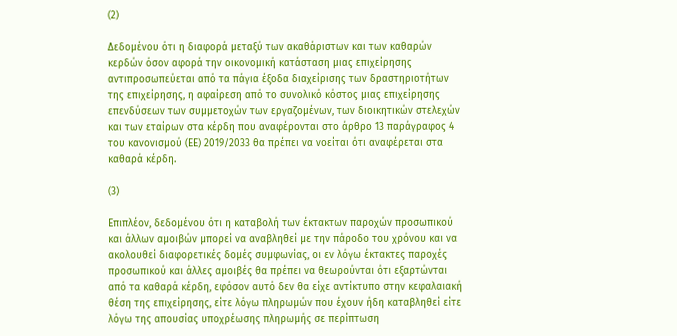(2)

Δεδομένου ότι η διαφορά μεταξύ των ακαθάριστων και των καθαρών κερδών όσον αφορά την οικονομική κατάσταση μιας επιχείρησης αντιπροσωπεύεται από τα πάγια έξοδα διαχείρισης των δραστηριοτήτων της επιχείρησης, η αφαίρεση από το συνολικό κόστος μιας επιχείρησης επενδύσεων των συμμετοχών των εργαζομένων, των διοικητικών στελεχών και των εταίρων στα κέρδη που αναφέρονται στο άρθρο 13 παράγραφος 4 του κανονισμού (ΕΕ) 2019/2033 θα πρέπει να νοείται ότι αναφέρεται στα καθαρά κέρδη.

(3)

Επιπλέον, δεδομένου ότι η καταβολή των έκτακτων παροχών προσωπικού και άλλων αμοιβών μπορεί να αναβληθεί με την πάροδο του χρόνου και να ακολουθεί διαφορετικές δομές συμφωνίας, οι εν λόγω έκτακτες παροχές προσωπικού και άλλες αμοιβές θα πρέπει να θεωρούνται ότι εξαρτώνται από τα καθαρά κέρδη, εφόσον αυτό δεν θα είχε αντίκτυπο στην κεφαλαιακή θέση της επιχείρησης, είτε λόγω πληρωμών που έχουν ήδη καταβληθεί είτε λόγω της απουσίας υποχρέωσης πληρωμής σε περίπτωση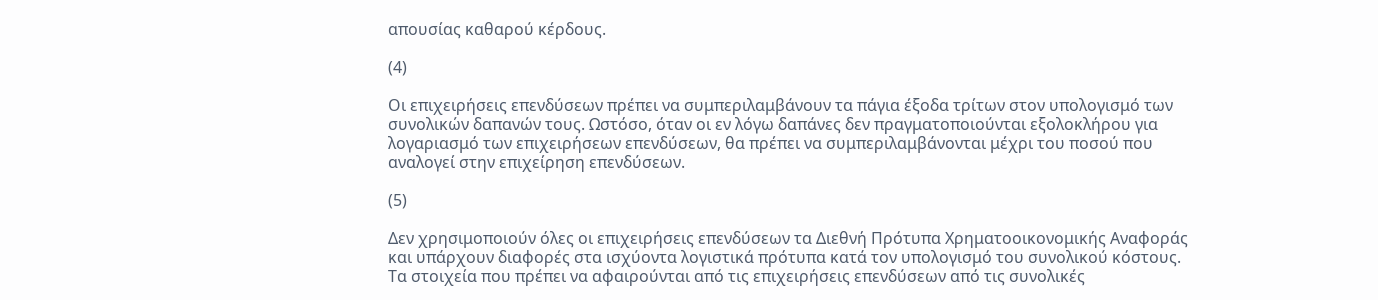απουσίας καθαρού κέρδους.

(4)

Οι επιχειρήσεις επενδύσεων πρέπει να συμπεριλαμβάνουν τα πάγια έξοδα τρίτων στον υπολογισμό των συνολικών δαπανών τους. Ωστόσο, όταν οι εν λόγω δαπάνες δεν πραγματοποιούνται εξολοκλήρου για λογαριασμό των επιχειρήσεων επενδύσεων, θα πρέπει να συμπεριλαμβάνονται μέχρι του ποσού που αναλογεί στην επιχείρηση επενδύσεων.

(5)

Δεν χρησιμοποιούν όλες οι επιχειρήσεις επενδύσεων τα Διεθνή Πρότυπα Χρηματοοικονομικής Αναφοράς και υπάρχουν διαφορές στα ισχύοντα λογιστικά πρότυπα κατά τον υπολογισμό του συνολικού κόστους. Τα στοιχεία που πρέπει να αφαιρούνται από τις επιχειρήσεις επενδύσεων από τις συνολικές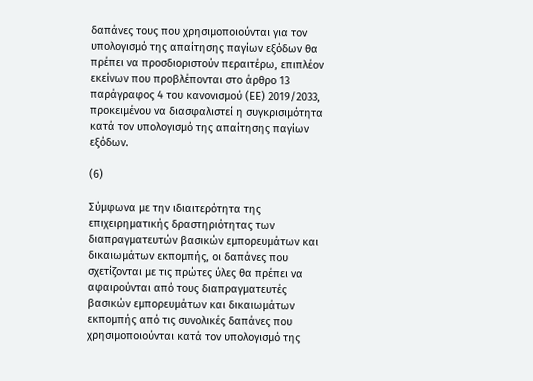δαπάνες τους που χρησιμοποιούνται για τον υπολογισμό της απαίτησης παγίων εξόδων θα πρέπει να προσδιοριστούν περαιτέρω, επιπλέον εκείνων που προβλέπονται στο άρθρο 13 παράγραφος 4 του κανονισμού (ΕΕ) 2019/2033, προκειμένου να διασφαλιστεί η συγκρισιμότητα κατά τον υπολογισμό της απαίτησης παγίων εξόδων.

(6)

Σύμφωνα με την ιδιαιτερότητα της επιχειρηματικής δραστηριότητας των διαπραγματευτών βασικών εμπορευμάτων και δικαιωμάτων εκπομπής, οι δαπάνες που σχετίζονται με τις πρώτες ύλες θα πρέπει να αφαιρούνται από τους διαπραγματευτές βασικών εμπορευμάτων και δικαιωμάτων εκπομπής από τις συνολικές δαπάνες που χρησιμοποιούνται κατά τον υπολογισμό της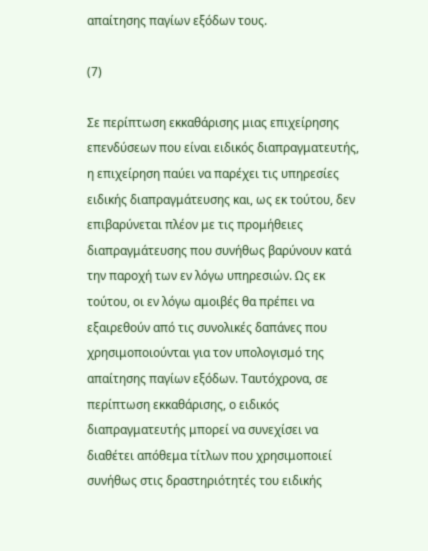απαίτησης παγίων εξόδων τους.

(7)

Σε περίπτωση εκκαθάρισης μιας επιχείρησης επενδύσεων που είναι ειδικός διαπραγματευτής, η επιχείρηση παύει να παρέχει τις υπηρεσίες ειδικής διαπραγμάτευσης και, ως εκ τούτου, δεν επιβαρύνεται πλέον με τις προμήθειες διαπραγμάτευσης που συνήθως βαρύνουν κατά την παροχή των εν λόγω υπηρεσιών. Ως εκ τούτου, οι εν λόγω αμοιβές θα πρέπει να εξαιρεθούν από τις συνολικές δαπάνες που χρησιμοποιούνται για τον υπολογισμό της απαίτησης παγίων εξόδων. Ταυτόχρονα, σε περίπτωση εκκαθάρισης, ο ειδικός διαπραγματευτής μπορεί να συνεχίσει να διαθέτει απόθεμα τίτλων που χρησιμοποιεί συνήθως στις δραστηριότητές του ειδικής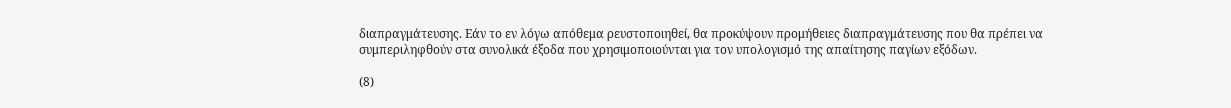διαπραγμάτευσης. Εάν το εν λόγω απόθεμα ρευστοποιηθεί, θα προκύψουν προμήθειες διαπραγμάτευσης που θα πρέπει να συμπεριληφθούν στα συνολικά έξοδα που χρησιμοποιούνται για τον υπολογισμό της απαίτησης παγίων εξόδων.

(8)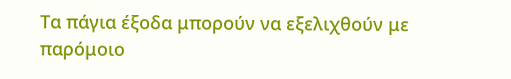Τα πάγια έξοδα μπορούν να εξελιχθούν με παρόμοιο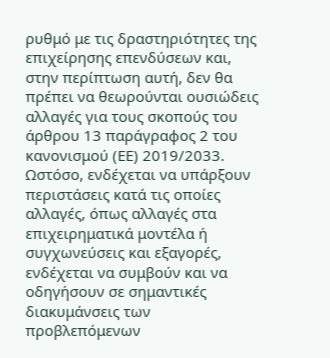ρυθμό με τις δραστηριότητες της επιχείρησης επενδύσεων και, στην περίπτωση αυτή, δεν θα πρέπει να θεωρούνται ουσιώδεις αλλαγές για τους σκοπούς του άρθρου 13 παράγραφος 2 του κανονισμού (ΕΕ) 2019/2033. Ωστόσο, ενδέχεται να υπάρξουν περιστάσεις κατά τις οποίες αλλαγές, όπως αλλαγές στα επιχειρηματικά μοντέλα ή συγχωνεύσεις και εξαγορές, ενδέχεται να συμβούν και να οδηγήσουν σε σημαντικές διακυμάνσεις των προβλεπόμενων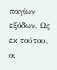παγίων εξόδων. Ως εκ τούτου, οι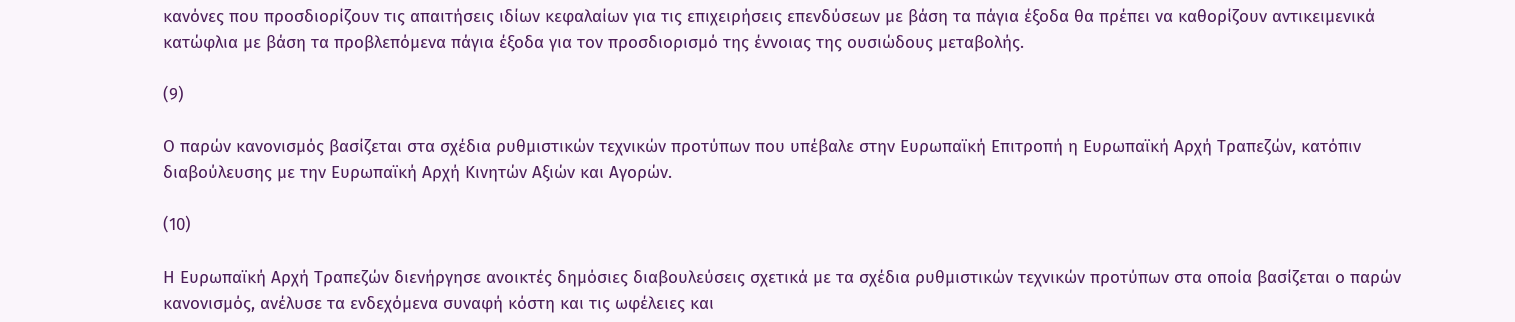κανόνες που προσδιορίζουν τις απαιτήσεις ιδίων κεφαλαίων για τις επιχειρήσεις επενδύσεων με βάση τα πάγια έξοδα θα πρέπει να καθορίζουν αντικειμενικά κατώφλια με βάση τα προβλεπόμενα πάγια έξοδα για τον προσδιορισμό της έννοιας της ουσιώδους μεταβολής.

(9)

Ο παρών κανονισμός βασίζεται στα σχέδια ρυθμιστικών τεχνικών προτύπων που υπέβαλε στην Ευρωπαϊκή Επιτροπή η Ευρωπαϊκή Αρχή Τραπεζών, κατόπιν διαβούλευσης με την Ευρωπαϊκή Αρχή Κινητών Αξιών και Αγορών.

(10)

Η Ευρωπαϊκή Αρχή Τραπεζών διενήργησε ανοικτές δημόσιες διαβουλεύσεις σχετικά με τα σχέδια ρυθμιστικών τεχνικών προτύπων στα οποία βασίζεται ο παρών κανονισμός, ανέλυσε τα ενδεχόμενα συναφή κόστη και τις ωφέλειες και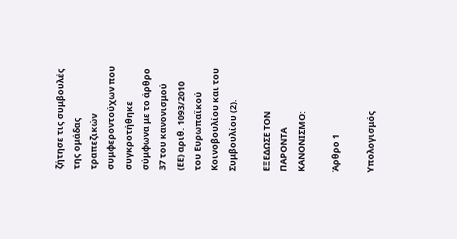ζήτησε τις συμβουλές της ομάδας τραπεζικών συμφεροντούχων που συγκροτήθηκε σύμφωνα με το άρθρο 37 του κανονισμού (ΕΕ) αριθ. 1093/2010 του Ευρωπαϊκού Κοινοβουλίου και του Συμβουλίου (2).

ΕΞΕΔΩΣΕ ΤΟΝ ΠΑΡΟΝΤΑ ΚΑΝΟΝΙΣΜΟ:

Άρθρο 1

Υπολογισμός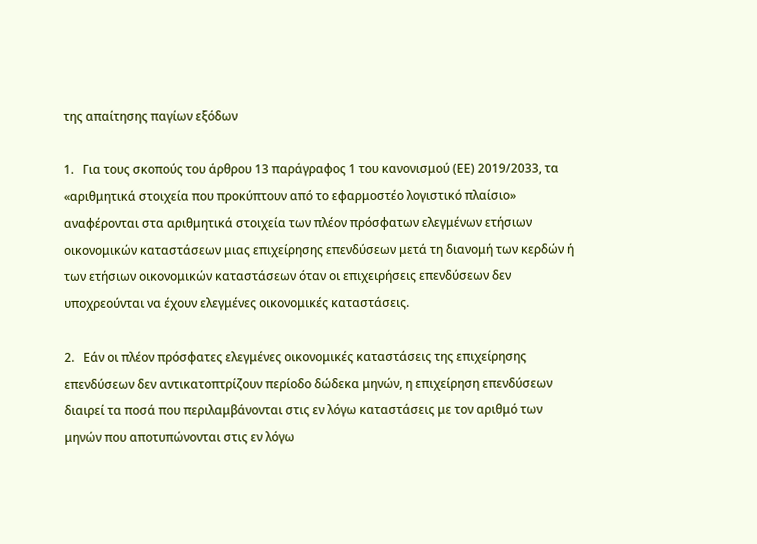της απαίτησης παγίων εξόδων

1.   Για τους σκοπούς του άρθρου 13 παράγραφος 1 του κανονισμού (ΕΕ) 2019/2033, τα «αριθμητικά στοιχεία που προκύπτουν από το εφαρμοστέο λογιστικό πλαίσιο» αναφέρονται στα αριθμητικά στοιχεία των πλέον πρόσφατων ελεγμένων ετήσιων οικονομικών καταστάσεων μιας επιχείρησης επενδύσεων μετά τη διανομή των κερδών ή των ετήσιων οικονομικών καταστάσεων όταν οι επιχειρήσεις επενδύσεων δεν υποχρεούνται να έχουν ελεγμένες οικονομικές καταστάσεις.

2.   Εάν οι πλέον πρόσφατες ελεγμένες οικονομικές καταστάσεις της επιχείρησης επενδύσεων δεν αντικατοπτρίζουν περίοδο δώδεκα μηνών, η επιχείρηση επενδύσεων διαιρεί τα ποσά που περιλαμβάνονται στις εν λόγω καταστάσεις με τον αριθμό των μηνών που αποτυπώνονται στις εν λόγω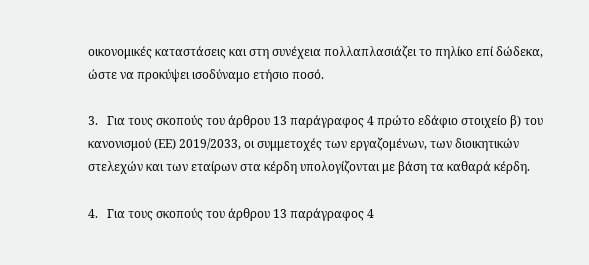οικονομικές καταστάσεις και στη συνέχεια πολλαπλασιάζει το πηλίκο επί δώδεκα, ώστε να προκύψει ισοδύναμο ετήσιο ποσό.

3.   Για τους σκοπούς του άρθρου 13 παράγραφος 4 πρώτο εδάφιο στοιχείο β) του κανονισμού (ΕΕ) 2019/2033, οι συμμετοχές των εργαζομένων, των διοικητικών στελεχών και των εταίρων στα κέρδη υπολογίζονται με βάση τα καθαρά κέρδη.

4.   Για τους σκοπούς του άρθρου 13 παράγραφος 4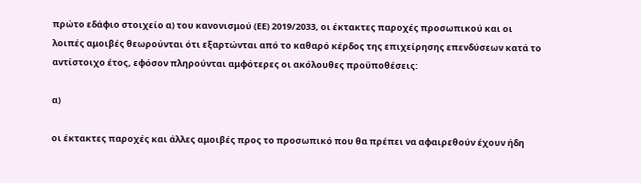πρώτο εδάφιο στοιχείο α) του κανονισμού (ΕΕ) 2019/2033, οι έκτακτες παροχές προσωπικού και οι λοιπές αμοιβές θεωρούνται ότι εξαρτώνται από το καθαρό κέρδος της επιχείρησης επενδύσεων κατά το αντίστοιχο έτος, εφόσον πληρούνται αμφότερες οι ακόλουθες προϋποθέσεις:

α)

οι έκτακτες παροχές και άλλες αμοιβές προς το προσωπικό που θα πρέπει να αφαιρεθούν έχουν ήδη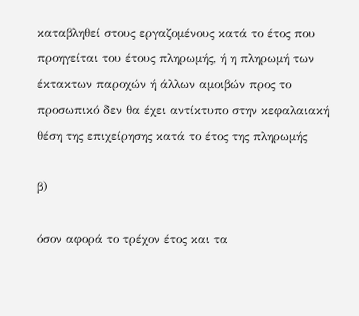καταβληθεί στους εργαζομένους κατά το έτος που προηγείται του έτους πληρωμής, ή η πληρωμή των έκτακτων παροχών ή άλλων αμοιβών προς το προσωπικό δεν θα έχει αντίκτυπο στην κεφαλαιακή θέση της επιχείρησης κατά το έτος της πληρωμής

β)

όσον αφορά το τρέχον έτος και τα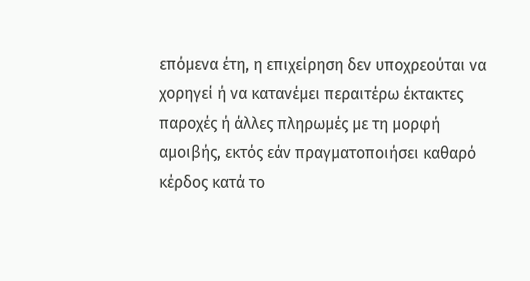επόμενα έτη, η επιχείρηση δεν υποχρεούται να χορηγεί ή να κατανέμει περαιτέρω έκτακτες παροχές ή άλλες πληρωμές με τη μορφή αμοιβής, εκτός εάν πραγματοποιήσει καθαρό κέρδος κατά το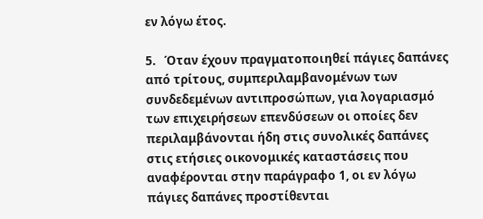εν λόγω έτος.

5.   Όταν έχουν πραγματοποιηθεί πάγιες δαπάνες από τρίτους, συμπεριλαμβανομένων των συνδεδεμένων αντιπροσώπων, για λογαριασμό των επιχειρήσεων επενδύσεων οι οποίες δεν περιλαμβάνονται ήδη στις συνολικές δαπάνες στις ετήσιες οικονομικές καταστάσεις που αναφέρονται στην παράγραφο 1, οι εν λόγω πάγιες δαπάνες προστίθενται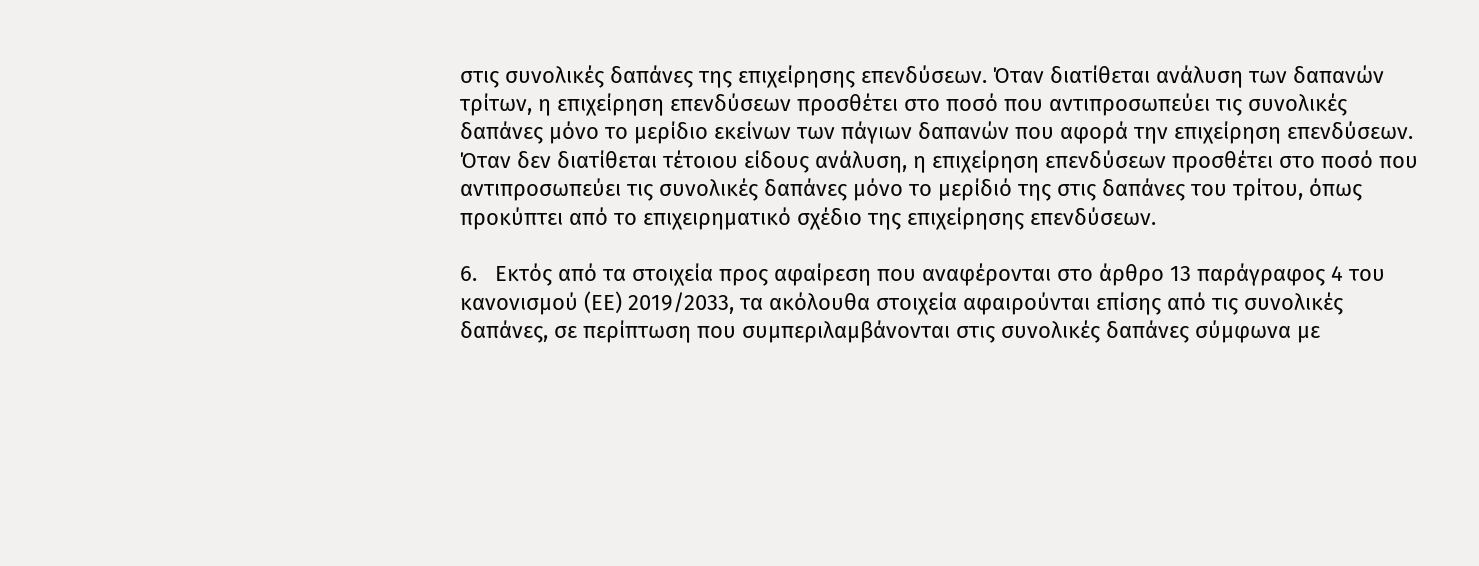στις συνολικές δαπάνες της επιχείρησης επενδύσεων. Όταν διατίθεται ανάλυση των δαπανών τρίτων, η επιχείρηση επενδύσεων προσθέτει στο ποσό που αντιπροσωπεύει τις συνολικές δαπάνες μόνο το μερίδιο εκείνων των πάγιων δαπανών που αφορά την επιχείρηση επενδύσεων. Όταν δεν διατίθεται τέτοιου είδους ανάλυση, η επιχείρηση επενδύσεων προσθέτει στο ποσό που αντιπροσωπεύει τις συνολικές δαπάνες μόνο το μερίδιό της στις δαπάνες του τρίτου, όπως προκύπτει από το επιχειρηματικό σχέδιο της επιχείρησης επενδύσεων.

6.   Εκτός από τα στοιχεία προς αφαίρεση που αναφέρονται στο άρθρο 13 παράγραφος 4 του κανονισμού (ΕΕ) 2019/2033, τα ακόλουθα στοιχεία αφαιρούνται επίσης από τις συνολικές δαπάνες, σε περίπτωση που συμπεριλαμβάνονται στις συνολικές δαπάνες σύμφωνα με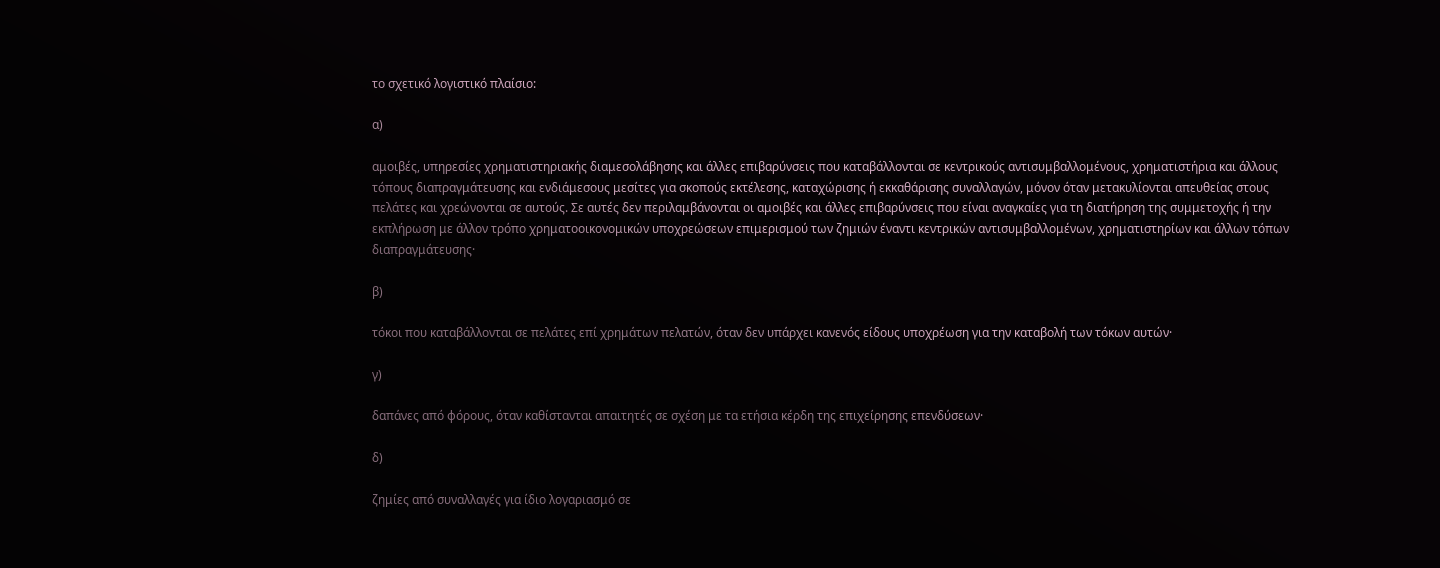το σχετικό λογιστικό πλαίσιο:

α)

αμοιβές, υπηρεσίες χρηματιστηριακής διαμεσολάβησης και άλλες επιβαρύνσεις που καταβάλλονται σε κεντρικούς αντισυμβαλλομένους, χρηματιστήρια και άλλους τόπους διαπραγμάτευσης και ενδιάμεσους μεσίτες για σκοπούς εκτέλεσης, καταχώρισης ή εκκαθάρισης συναλλαγών, μόνον όταν μετακυλίονται απευθείας στους πελάτες και χρεώνονται σε αυτούς. Σε αυτές δεν περιλαμβάνονται οι αμοιβές και άλλες επιβαρύνσεις που είναι αναγκαίες για τη διατήρηση της συμμετοχής ή την εκπλήρωση με άλλον τρόπο χρηματοοικονομικών υποχρεώσεων επιμερισμού των ζημιών έναντι κεντρικών αντισυμβαλλομένων, χρηματιστηρίων και άλλων τόπων διαπραγμάτευσης·

β)

τόκοι που καταβάλλονται σε πελάτες επί χρημάτων πελατών, όταν δεν υπάρχει κανενός είδους υποχρέωση για την καταβολή των τόκων αυτών·

γ)

δαπάνες από φόρους, όταν καθίστανται απαιτητές σε σχέση με τα ετήσια κέρδη της επιχείρησης επενδύσεων·

δ)

ζημίες από συναλλαγές για ίδιο λογαριασμό σε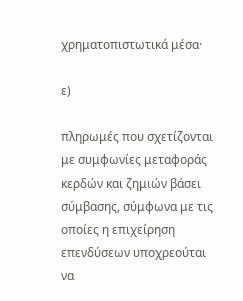χρηματοπιστωτικά μέσα·

ε)

πληρωμές που σχετίζονται με συμφωνίες μεταφοράς κερδών και ζημιών βάσει σύμβασης, σύμφωνα με τις οποίες η επιχείρηση επενδύσεων υποχρεούται να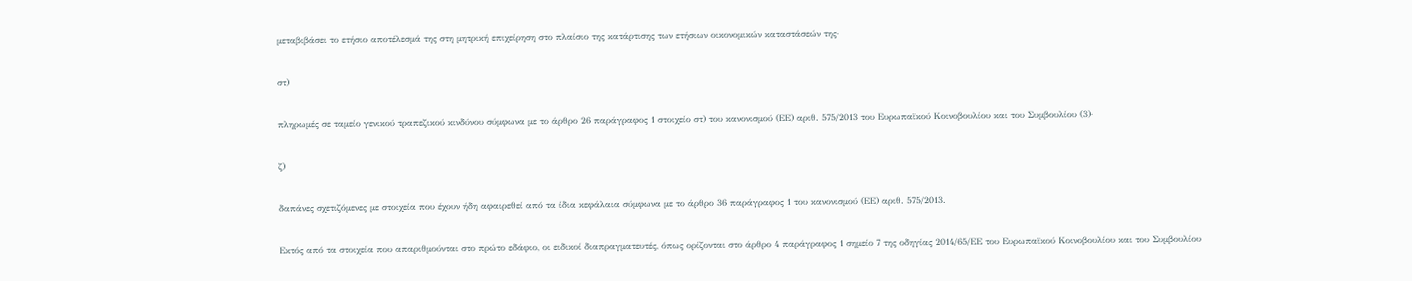μεταβιβάσει το ετήσιο αποτέλεσμά της στη μητρική επιχείρηση στο πλαίσιο της κατάρτισης των ετήσιων οικονομικών καταστάσεών της·

στ)

πληρωμές σε ταμείο γενικού τραπεζικού κινδύνου σύμφωνα με το άρθρο 26 παράγραφος 1 στοιχείο στ) του κανονισμού (ΕΕ) αριθ. 575/2013 του Ευρωπαϊκού Κοινοβουλίου και του Συμβουλίου (3)·

ζ)

δαπάνες σχετιζόμενες με στοιχεία που έχουν ήδη αφαιρεθεί από τα ίδια κεφάλαια σύμφωνα με το άρθρο 36 παράγραφος 1 του κανονισμού (ΕΕ) αριθ. 575/2013.

Εκτός από τα στοιχεία που απαριθμούνται στο πρώτο εδάφιο, οι ειδικοί διαπραγματευτές, όπως ορίζονται στο άρθρο 4 παράγραφος 1 σημείο 7 της οδηγίας 2014/65/ΕΕ του Ευρωπαϊκού Κοινοβουλίου και του Συμβουλίου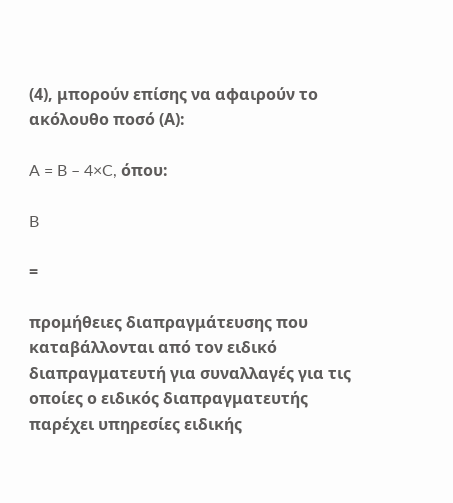(4), μπορούν επίσης να αφαιρούν το ακόλουθο ποσό (Α):

A = B – 4×C, όπου:

B

=

προμήθειες διαπραγμάτευσης που καταβάλλονται από τον ειδικό διαπραγματευτή για συναλλαγές για τις οποίες ο ειδικός διαπραγματευτής παρέχει υπηρεσίες ειδικής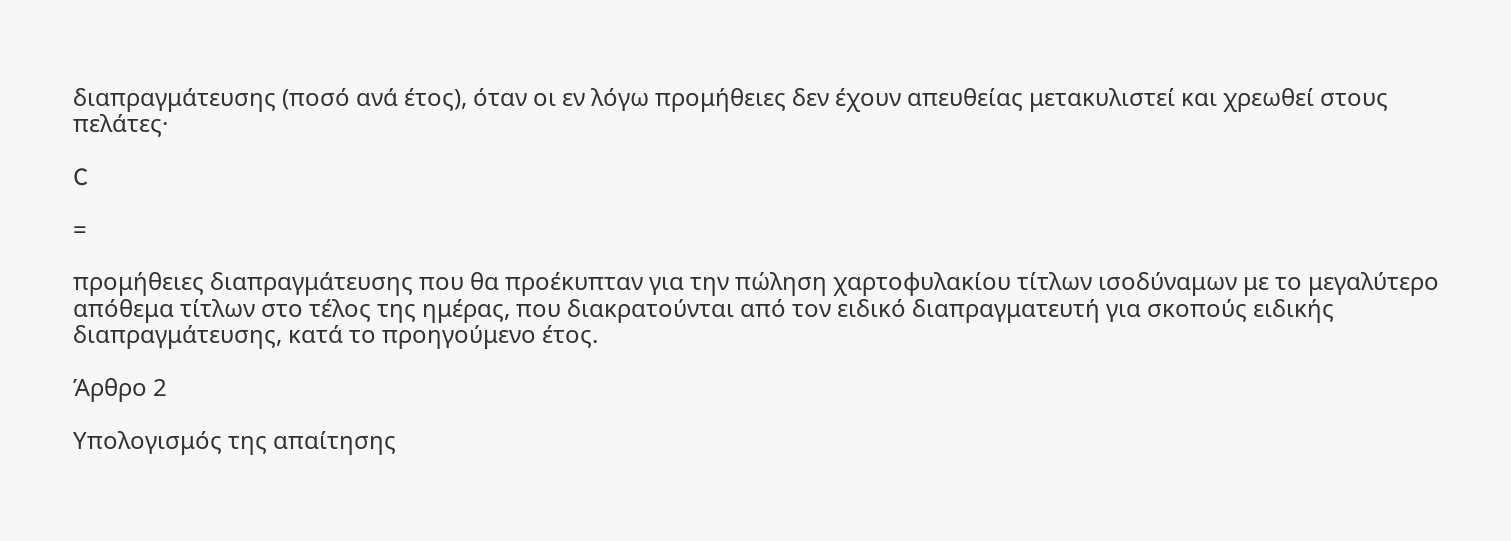διαπραγμάτευσης (ποσό ανά έτος), όταν οι εν λόγω προμήθειες δεν έχουν απευθείας μετακυλιστεί και χρεωθεί στους πελάτες·

C

=

προμήθειες διαπραγμάτευσης που θα προέκυπταν για την πώληση χαρτοφυλακίου τίτλων ισοδύναμων με το μεγαλύτερο απόθεμα τίτλων στο τέλος της ημέρας, που διακρατούνται από τον ειδικό διαπραγματευτή για σκοπούς ειδικής διαπραγμάτευσης, κατά το προηγούμενο έτος.

Άρθρο 2

Υπολογισμός της απαίτησης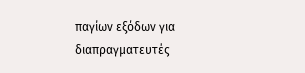παγίων εξόδων για διαπραγματευτές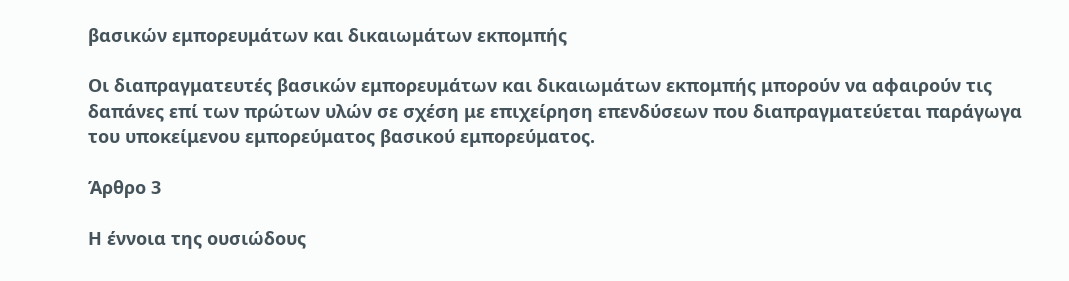βασικών εμπορευμάτων και δικαιωμάτων εκπομπής

Οι διαπραγματευτές βασικών εμπορευμάτων και δικαιωμάτων εκπομπής μπορούν να αφαιρούν τις δαπάνες επί των πρώτων υλών σε σχέση με επιχείρηση επενδύσεων που διαπραγματεύεται παράγωγα του υποκείμενου εμπορεύματος βασικού εμπορεύματος.

Άρθρο 3

Η έννοια της ουσιώδους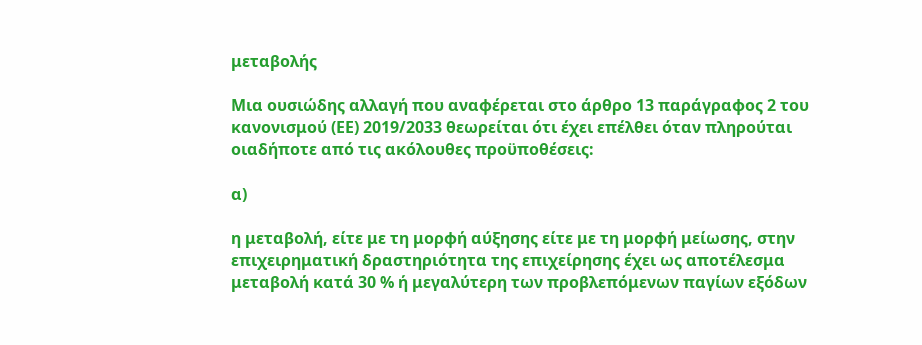μεταβολής

Μια ουσιώδης αλλαγή που αναφέρεται στο άρθρο 13 παράγραφος 2 του κανονισμού (ΕΕ) 2019/2033 θεωρείται ότι έχει επέλθει όταν πληρούται οιαδήποτε από τις ακόλουθες προϋποθέσεις:

α)

η μεταβολή, είτε με τη μορφή αύξησης είτε με τη μορφή μείωσης, στην επιχειρηματική δραστηριότητα της επιχείρησης έχει ως αποτέλεσμα μεταβολή κατά 30 % ή μεγαλύτερη των προβλεπόμενων παγίων εξόδων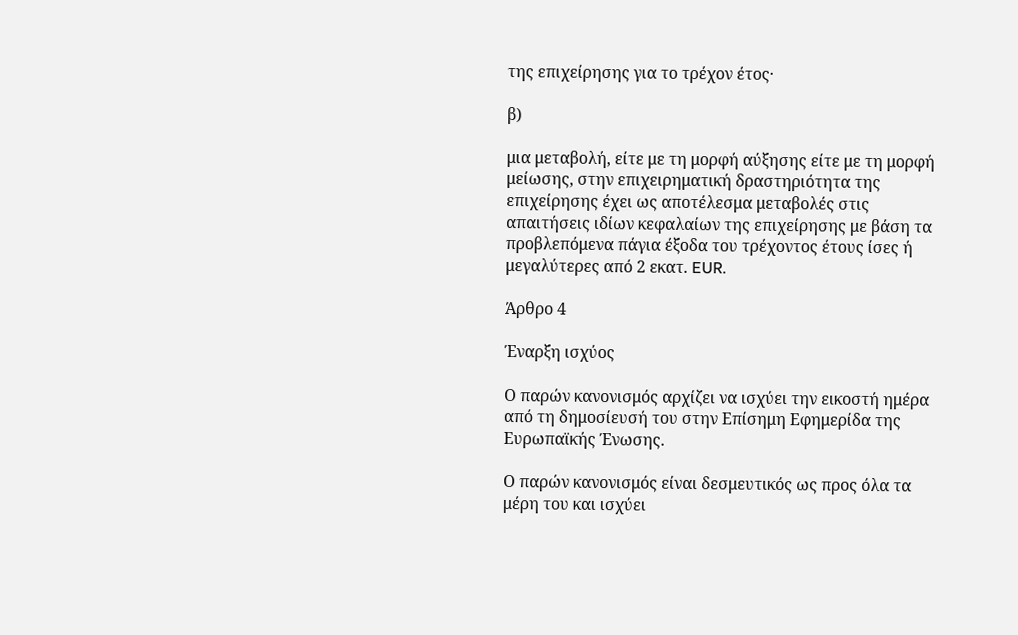της επιχείρησης για το τρέχον έτος·

β)

μια μεταβολή, είτε με τη μορφή αύξησης είτε με τη μορφή μείωσης, στην επιχειρηματική δραστηριότητα της επιχείρησης έχει ως αποτέλεσμα μεταβολές στις απαιτήσεις ιδίων κεφαλαίων της επιχείρησης με βάση τα προβλεπόμενα πάγια έξοδα του τρέχοντος έτους ίσες ή μεγαλύτερες από 2 εκατ. EUR.

Άρθρο 4

Έναρξη ισχύος

Ο παρών κανονισμός αρχίζει να ισχύει την εικοστή ημέρα από τη δημοσίευσή του στην Επίσημη Εφημερίδα της Ευρωπαϊκής Ένωσης.

Ο παρών κανονισμός είναι δεσμευτικός ως προς όλα τα μέρη του και ισχύει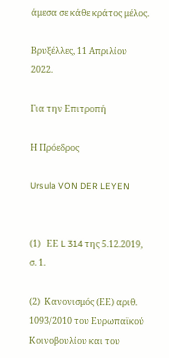άμεσα σε κάθε κράτος μέλος.

Βρυξέλλες, 11 Απριλίου 2022.

Για την Επιτροπή

Η Πρόεδρος

Ursula VON DER LEYEN


(1)   ΕΕ L 314 της 5.12.2019, σ. 1.

(2)  Κανονισμός (ΕΕ) αριθ. 1093/2010 του Ευρωπαϊκού Κοινοβουλίου και του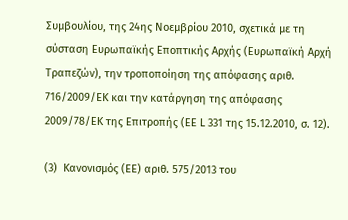Συμβουλίου, της 24ης Νοεμβρίου 2010, σχετικά με τη σύσταση Ευρωπαϊκής Εποπτικής Αρχής (Ευρωπαϊκή Αρχή Τραπεζών), την τροποποίηση της απόφασης αριθ. 716/2009/ΕΚ και την κατάργηση της απόφασης 2009/78/ΕΚ της Επιτροπής (ΕΕ L 331 της 15.12.2010, σ. 12).

(3)  Κανονισμός (ΕΕ) αριθ. 575/2013 του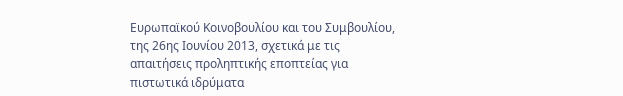Ευρωπαϊκού Κοινοβουλίου και του Συμβουλίου, της 26ης Ιουνίου 2013, σχετικά με τις απαιτήσεις προληπτικής εποπτείας για πιστωτικά ιδρύματα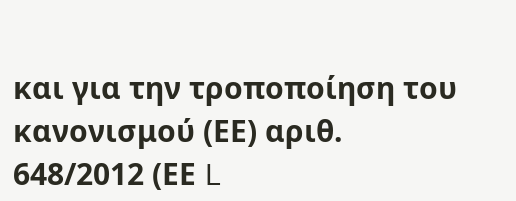και για την τροποποίηση του κανονισμού (ΕΕ) αριθ. 648/2012 (ΕΕ L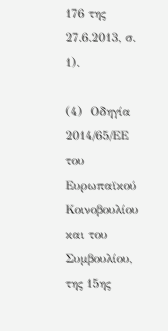176 της 27.6.2013, σ. 1).

(4)  Οδηγία 2014/65/ΕΕ του Ευρωπαϊκού Κοινοβουλίου και του Συμβουλίου, της 15ης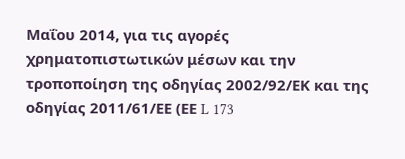Μαΐου 2014, για τις αγορές χρηματοπιστωτικών μέσων και την τροποποίηση της οδηγίας 2002/92/ΕΚ και της οδηγίας 2011/61/ΕΕ (ΕΕ L 173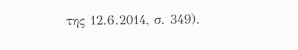της 12.6.2014, σ. 349).